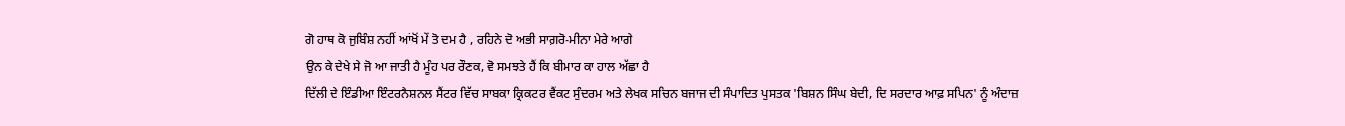ਗੋ ਹਾਥ ਕੋ ਜੁਬਿੰਸ਼ ਨਹੀਂ ਆਂਖੋਂ ਮੇਂ ਤੋ ਦਮ ਹੈ , ਰਹਿਨੇ ਦੋ ਅਭੀ ਸਾਗ਼ਰੋ-ਮੀਨਾ ਮੇਰੇ ਆਗੇ
ਉਨ ਕੇ ਦੇਖੇ ਸੇ ਜੋ ਆ ਜਾਤੀ ਹੈ ਮੂੰਹ ਪਰ ਰੌਣਕ, ਵੋ ਸਮਝਤੇ ਹੈਂ ਕਿ ਬੀਮਾਰ ਕਾ ਹਾਲ ਅੱਛਾ ਹੈ
ਦਿੱਲੀ ਦੇ ਇੰਡੀਆ ਇੰਟਰਨੈਸ਼ਨਲ ਸੈਂਟਰ ਵਿੱਚ ਸਾਬਕਾ ਕ੍ਰਿਕਟਰ ਵੈਂਕਟ ਸੁੰਦਰਮ ਅਤੇ ਲੇਖਕ ਸਚਿਨ ਬਜਾਜ ਦੀ ਸੰਪਾਦਿਤ ਪੁਸਤਕ 'ਬਿਸ਼ਨ ਸਿੰਘ ਬੇਦੀ, ਦਿ ਸਰਦਾਰ ਆਫ਼ ਸਪਿਨ' ਨੂੰ ਅੰਦਾਜ਼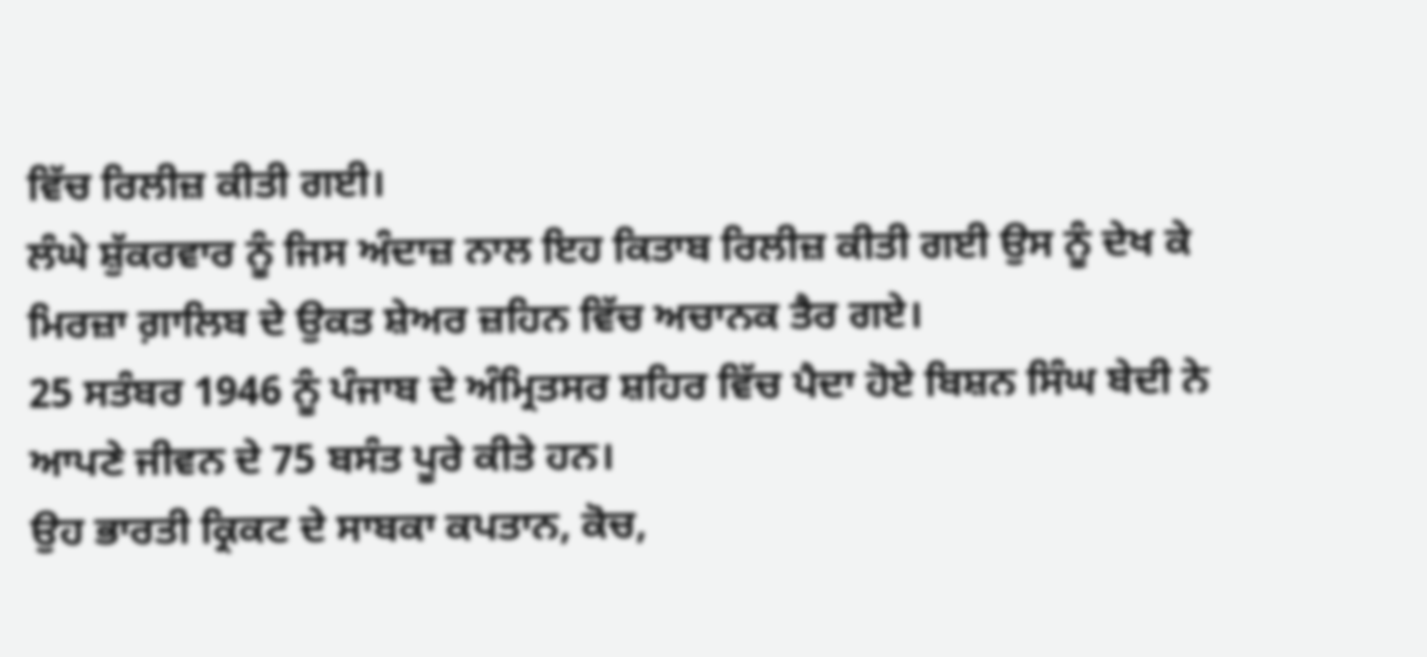ਵਿੱਚ ਰਿਲੀਜ਼ ਕੀਤੀ ਗਈ।
ਲੰਘੇ ਸ਼ੁੱਕਰਵਾਰ ਨੂੰ ਜਿਸ ਅੰਦਾਜ਼ ਨਾਲ ਇਹ ਕਿਤਾਬ ਰਿਲੀਜ਼ ਕੀਤੀ ਗਈ ਉਸ ਨੂੰ ਦੇਖ ਕੇ ਮਿਰਜ਼ਾ ਗ਼ਾਲਿਬ ਦੇ ਉਕਤ ਸ਼ੇਅਰ ਜ਼ਹਿਨ ਵਿੱਚ ਅਚਾਨਕ ਤੈਰ ਗਏ।
25 ਸਤੰਬਰ 1946 ਨੂੰ ਪੰਜਾਬ ਦੇ ਅੰਮ੍ਰਿਤਸਰ ਸ਼ਹਿਰ ਵਿੱਚ ਪੈਦਾ ਹੋਏ ਬਿਸ਼ਨ ਸਿੰਘ ਬੇਦੀ ਨੇ ਆਪਣੇ ਜੀਵਨ ਦੇ 75 ਬਸੰਤ ਪੂਰੇ ਕੀਤੇ ਹਨ।
ਉਹ ਭਾਰਤੀ ਕ੍ਰਿਕਟ ਦੇ ਸਾਬਕਾ ਕਪਤਾਨ, ਕੋਚ,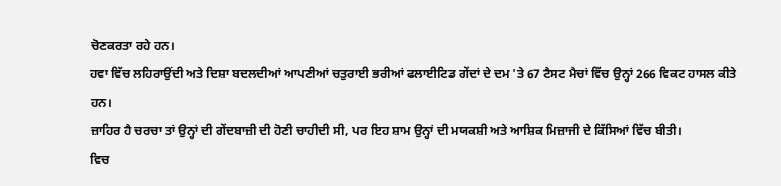ਚੋਣਕਰਤਾ ਰਹੇ ਹਨ।
ਹਵਾ ਵਿੱਚ ਲਹਿਰਾਉਂਦੀ ਅਤੇ ਦਿਸ਼ਾ ਬਦਲਦੀਆਂ ਆਪਣੀਆਂ ਚਤੁਰਾਈ ਭਰੀਆਂ ਫਲਾਈਟਿਡ ਗੇਂਦਾਂ ਦੇ ਦਮ 'ਤੇ 67 ਟੈਸਟ ਮੈਚਾਂ ਵਿੱਚ ਉਨ੍ਹਾਂ 266 ਵਿਕਟ ਹਾਸਲ ਕੀਤੇ ਹਨ।
ਜ਼ਾਹਿਰ ਹੈ ਚਰਚਾ ਤਾਂ ਉਨ੍ਹਾਂ ਦੀ ਗੇਂਦਬਾਜ਼ੀ ਦੀ ਹੋਣੀ ਚਾਹੀਦੀ ਸੀ, ਪਰ ਇਹ ਸ਼ਾਮ ਉਨ੍ਹਾਂ ਦੀ ਮਯਕਸ਼ੀ ਅਤੇ ਆਸ਼ਿਕ ਮਿਜ਼ਾਜੀ ਦੇ ਕਿੱਸਿਆਂ ਵਿੱਚ ਬੀਤੀ।
ਵਿਚ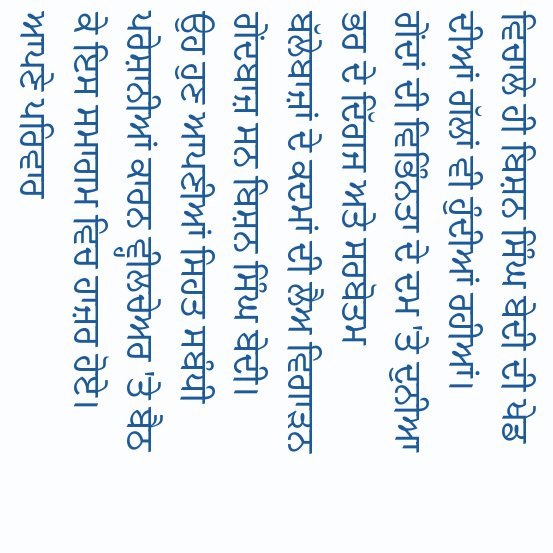ਵਿਚਾਲੇ ਹੀ ਬਿਸ਼ਨ ਸਿੰਘ ਬੇਦੀ ਦੀ ਖੇਡ ਦੀਆਂ ਗੱਲਾਂ ਵੀ ਹੁੰਦੀਆਂ ਰਹੀਆਂ।
ਗੇਂਦਾਂ ਦੀ ਵਿਭਿੰਨਤਾ ਦੇ ਦਮ 'ਤੇ ਦੁਨੀਆ ਭਰ ਦੇ ਦਿੱਗਜ ਅਤੇ ਸਰਬੋਤਮ ਬੱਲੇਬਾਜ਼ਾਂ ਦੇ ਕਦਮਾਂ ਦੀ ਲੈਅ ਵਿਗਾੜਨ ਗੇਂਦਬਾਜ਼ ਸਨ ਬਿਸ਼ਨ ਸਿੰਘ ਬੇਦੀ।
ਉਹ ਹੁਣ ਆਪਣੀਆਂ ਸਿਹਤ ਸਬੰਧੀ ਪਰੇਸ਼ਾਨੀਆਂ ਕਾਰਨ ਵ੍ਹੀਲਚੇਅਰ 'ਤੇ ਬੈਠ ਕੇ ਇਸ ਸਮਾਗਮ ਵਿਚ ਹਾਜ਼ਰ ਹੋਏ।
ਆਪਣੇ ਪਰਿਵਾਰ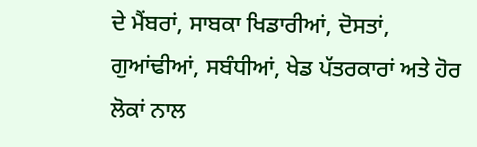ਦੇ ਮੈਂਬਰਾਂ, ਸਾਬਕਾ ਖਿਡਾਰੀਆਂ, ਦੋਸਤਾਂ, ਗੁਆਂਢੀਆਂ, ਸਬੰਧੀਆਂ, ਖੇਡ ਪੱਤਰਕਾਰਾਂ ਅਤੇ ਹੋਰ ਲੋਕਾਂ ਨਾਲ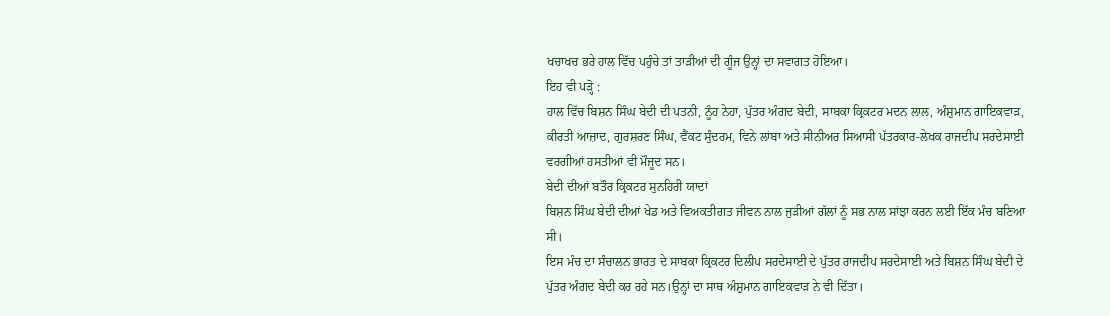ਖਚਾਖਚ ਭਰੇ ਹਾਲ ਵਿੱਚ ਪਹੁੰਚੇ ਤਾਂ ਤਾੜੀਆਂ ਦੀ ਗੂੰਜ ਉਨ੍ਹਾਂ ਦਾ ਸਵਾਗਤ ਹੋਇਆ।
ਇਹ ਵੀ ਪੜ੍ਹੋ :
ਹਾਲ ਵਿੱਚ ਬਿਸ਼ਨ ਸਿੰਘ ਬੇਦੀ ਦੀ ਪਤਨੀ, ਨੂੰਹ ਨੇਹਾ, ਪੁੱਤਰ ਅੰਗਦ ਬੇਦੀ, ਸਾਬਕਾ ਕ੍ਰਿਕਟਰ ਮਦਨ ਲਾਲ, ਅੰਸ਼ੁਮਾਨ ਗਾਇਕਵਾੜ, ਕੀਰਤੀ ਆਜ਼ਾਦ, ਗੁਰਸ਼ਰਣ ਸਿੰਘ, ਵੈਂਕਟ ਸੁੰਦਰਮ, ਵਿਨੇ ਲਾਂਬਾ ਅਤੇ ਸੀਨੀਅਰ ਸਿਆਸੀ ਪੱਤਰਕਾਰ-ਲੇਖਕ ਰਾਜਦੀਪ ਸਰਦੇਸਾਈ ਵਰਗੀਆਂ ਹਸਤੀਆਂ ਵੀ ਮੌਜੂਦ ਸਨ।
ਬੇਦੀ ਦੀਆਂ ਬਤੌਰ ਕ੍ਰਿਕਟਰ ਸੁਨਹਿਰੀ ਯਾਦਾਂ
ਬਿਸ਼ਨ ਸਿੰਘ ਬੇਦੀ ਦੀਆਂ ਖੇਡ ਅਤੇ ਵਿਅਕਤੀਗਤ ਜੀਵਨ ਨਾਲ ਜੁੜੀਆਂ ਗੱਲਾਂ ਨੂੰ ਸਭ ਨਾਲ ਸਾਂਝਾ ਕਰਨ ਲਈ ਇੱਕ ਮੰਚ ਬਣਿਆ ਸੀ।
ਇਸ ਮੰਚ ਦਾ ਸੰਚਾਲਨ ਭਾਰਤ ਦੇ ਸਾਬਕਾ ਕ੍ਰਿਕਟਰ ਦਿਲੀਪ ਸਰਦੇਸਾਈ ਦੇ ਪੁੱਤਰ ਰਾਜਦੀਪ ਸਰਦੇਸਾਈ ਅਤੇ ਬਿਸ਼ਨ ਸਿੰਘ ਬੇਦੀ ਦੇ ਪੁੱਤਰ ਅੰਗਦ ਬੇਦੀ ਕਰ ਰਹੇ ਸਨ।ਉਨ੍ਹਾਂ ਦਾ ਸਾਥ ਅੰਸ਼ੁਮਾਨ ਗਾਇਕਵਾੜ ਨੇ ਵੀ ਦਿੱਤਾ।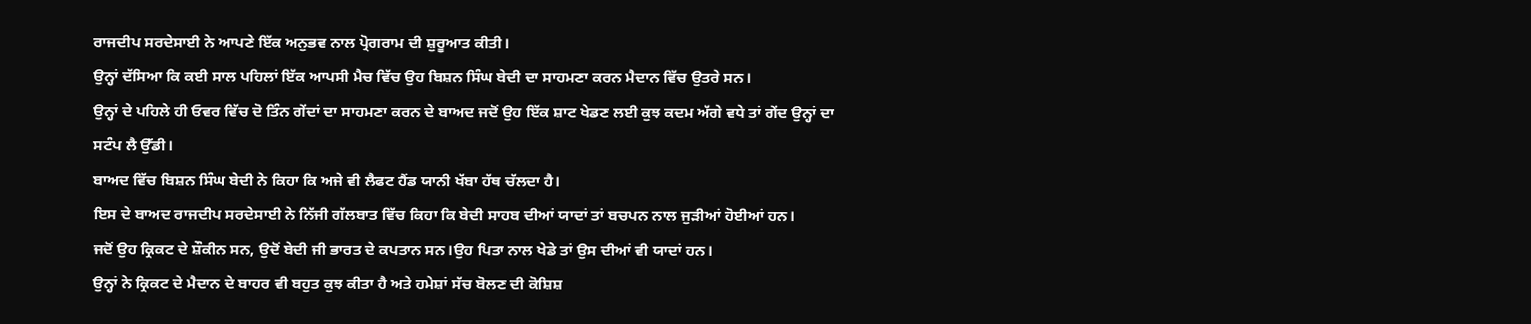ਰਾਜਦੀਪ ਸਰਦੇਸਾਈ ਨੇ ਆਪਣੇ ਇੱਕ ਅਨੁਭਵ ਨਾਲ ਪ੍ਰੋਗਰਾਮ ਦੀ ਸ਼ੁਰੂਆਤ ਕੀਤੀ।
ਉਨ੍ਹਾਂ ਦੱਸਿਆ ਕਿ ਕਈ ਸਾਲ ਪਹਿਲਾਂ ਇੱਕ ਆਪਸੀ ਮੈਚ ਵਿੱਚ ਉਹ ਬਿਸ਼ਨ ਸਿੰਘ ਬੇਦੀ ਦਾ ਸਾਹਮਣਾ ਕਰਨ ਮੈਦਾਨ ਵਿੱਚ ਉਤਰੇ ਸਨ।
ਉਨ੍ਹਾਂ ਦੇ ਪਹਿਲੇ ਹੀ ਓਵਰ ਵਿੱਚ ਦੋ ਤਿੰਨ ਗੇਂਦਾਂ ਦਾ ਸਾਹਮਣਾ ਕਰਨ ਦੇ ਬਾਅਦ ਜਦੋਂ ਉਹ ਇੱਕ ਸ਼ਾਟ ਖੇਡਣ ਲਈ ਕੁਝ ਕਦਮ ਅੱਗੇ ਵਧੇ ਤਾਂ ਗੇਂਦ ਉਨ੍ਹਾਂ ਦਾ ਸਟੰਪ ਲੈ ਉੱਡੀ।
ਬਾਅਦ ਵਿੱਚ ਬਿਸ਼ਨ ਸਿੰਘ ਬੇਦੀ ਨੇ ਕਿਹਾ ਕਿ ਅਜੇ ਵੀ ਲੈਫਟ ਹੈਂਡ ਯਾਨੀ ਖੱਬਾ ਹੱਥ ਚੱਲਦਾ ਹੈ।
ਇਸ ਦੇ ਬਾਅਦ ਰਾਜਦੀਪ ਸਰਦੇਸਾਈ ਨੇ ਨਿੱਜੀ ਗੱਲਬਾਤ ਵਿੱਚ ਕਿਹਾ ਕਿ ਬੇਦੀ ਸਾਹਬ ਦੀਆਂ ਯਾਦਾਂ ਤਾਂ ਬਚਪਨ ਨਾਲ ਜੁੜੀਆਂ ਹੋਈਆਂ ਹਨ।
ਜਦੋਂ ਉਹ ਕ੍ਰਿਕਟ ਦੇ ਸ਼ੌਕੀਨ ਸਨ, ਉਦੋਂ ਬੇਦੀ ਜੀ ਭਾਰਤ ਦੇ ਕਪਤਾਨ ਸਨ।ਉਹ ਪਿਤਾ ਨਾਲ ਖੇਡੇ ਤਾਂ ਉਸ ਦੀਆਂ ਵੀ ਯਾਦਾਂ ਹਨ।
ਉਨ੍ਹਾਂ ਨੇ ਕ੍ਰਿਕਟ ਦੇ ਮੈਦਾਨ ਦੇ ਬਾਹਰ ਵੀ ਬਹੁਤ ਕੁਝ ਕੀਤਾ ਹੈ ਅਤੇ ਹਮੇਸ਼ਾਂ ਸੱਚ ਬੋਲਣ ਦੀ ਕੋਸ਼ਿਸ਼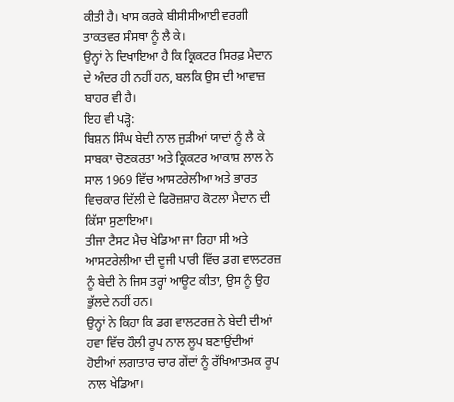ਕੀਤੀ ਹੈ। ਖਾਸ ਕਰਕੇ ਬੀਸੀਸੀਆਈ ਵਰਗੀ ਤਾਕਤਵਰ ਸੰਸਥਾ ਨੂੰ ਲੈ ਕੇ।
ਉਨ੍ਹਾਂ ਨੇ ਦਿਖਾਇਆ ਹੈ ਕਿ ਕ੍ਰਿਕਟਰ ਸਿਰਫ਼ ਮੈਦਾਨ ਦੇ ਅੰਦਰ ਹੀ ਨਹੀਂ ਹਨ, ਬਲਕਿ ਉਸ ਦੀ ਆਵਾਜ਼ ਬਾਹਰ ਵੀ ਹੈ।
ਇਹ ਵੀ ਪੜ੍ਹੋ:
ਬਿਸ਼ਨ ਸਿੰਘ ਬੇਦੀ ਨਾਲ ਜੁੜੀਆਂ ਯਾਦਾਂ ਨੂੰ ਲੈ ਕੇ ਸਾਬਕਾ ਚੋਣਕਰਤਾ ਅਤੇ ਕ੍ਰਿਕਟਰ ਆਕਾਸ਼ ਲਾਲ ਨੇ ਸਾਲ 1969 ਵਿੱਚ ਆਸਟਰੇਲੀਆ ਅਤੇ ਭਾਰਤ ਵਿਚਕਾਰ ਦਿੱਲੀ ਦੇ ਫਿਰੋਜ਼ਸ਼ਾਹ ਕੋਟਲਾ ਮੈਦਾਨ ਦੀ ਕਿੱਸਾ ਸੁਣਾਇਆ।
ਤੀਜਾ ਟੈਸਟ ਮੈਚ ਖੇਡਿਆ ਜਾ ਰਿਹਾ ਸੀ ਅਤੇ ਆਸਟਰੇਲੀਆ ਦੀ ਦੂਜੀ ਪਾਰੀ ਵਿੱਚ ਡਗ ਵਾਲਟਰਜ਼ ਨੂੰ ਬੇਦੀ ਨੇ ਜਿਸ ਤਰ੍ਹਾਂ ਆਊਟ ਕੀਤਾ, ਉਸ ਨੂੰ ਉਹ ਭੁੱਲਦੇ ਨਹੀਂ ਹਨ।
ਉਨ੍ਹਾਂ ਨੇ ਕਿਹਾ ਕਿ ਡਗ ਵਾਲਟਰਜ਼ ਨੇ ਬੇਦੀ ਦੀਆਂ ਹਵਾ ਵਿੱਚ ਹੌਲੀ ਰੂਪ ਨਾਲ ਲੂਪ ਬਣਾਉਂਦੀਆਂ ਹੋਈਆਂ ਲਗਾਤਾਰ ਚਾਰ ਗੇਂਦਾਂ ਨੂੰ ਰੱਖਿਆਤਮਕ ਰੂਪ ਨਾਲ ਖੇਡਿਆ।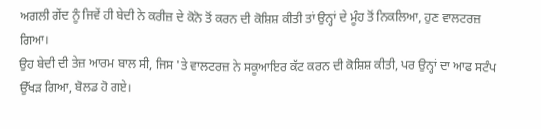ਅਗਲੀ ਗੇਂਦ ਨੂੰ ਜਿਵੇਂ ਹੀ ਬੇਦੀ ਨੇ ਕਰੀਜ਼ ਦੇ ਕੋਨੋ ਤੋਂ ਕਰਨ ਦੀ ਕੋਸ਼ਿਸ਼ ਕੀਤੀ ਤਾਂ ਉਨ੍ਹਾਂ ਦੇ ਮੂੰਹ ਤੋਂ ਨਿਕਲਿਆ, ਹੁਣ ਵਾਲਟਰਜ਼ ਗਿਆ।
ਉਹ ਬੇਦੀ ਦੀ ਤੇਜ਼ ਆਰਮ ਬਾਲ ਸੀ, ਜਿਸ 'ਤੇ ਵਾਲਟਰਜ਼ ਨੇ ਸਕੂਆਇਰ ਕੱਟ ਕਰਨ ਦੀ ਕੋਸ਼ਿਸ਼ ਕੀਤੀ, ਪਰ ਉਨ੍ਹਾਂ ਦਾ ਆਫ ਸਟੰਪ ਉੱਖੜ ਗਿਆ, ਬੋਲਡ ਹੋ ਗਏ।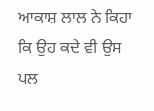ਆਕਾਸ਼ ਲਾਲ ਨੇ ਕਿਹਾ ਕਿ ਉਹ ਕਦੇ ਵੀ ਉਸ ਪਲ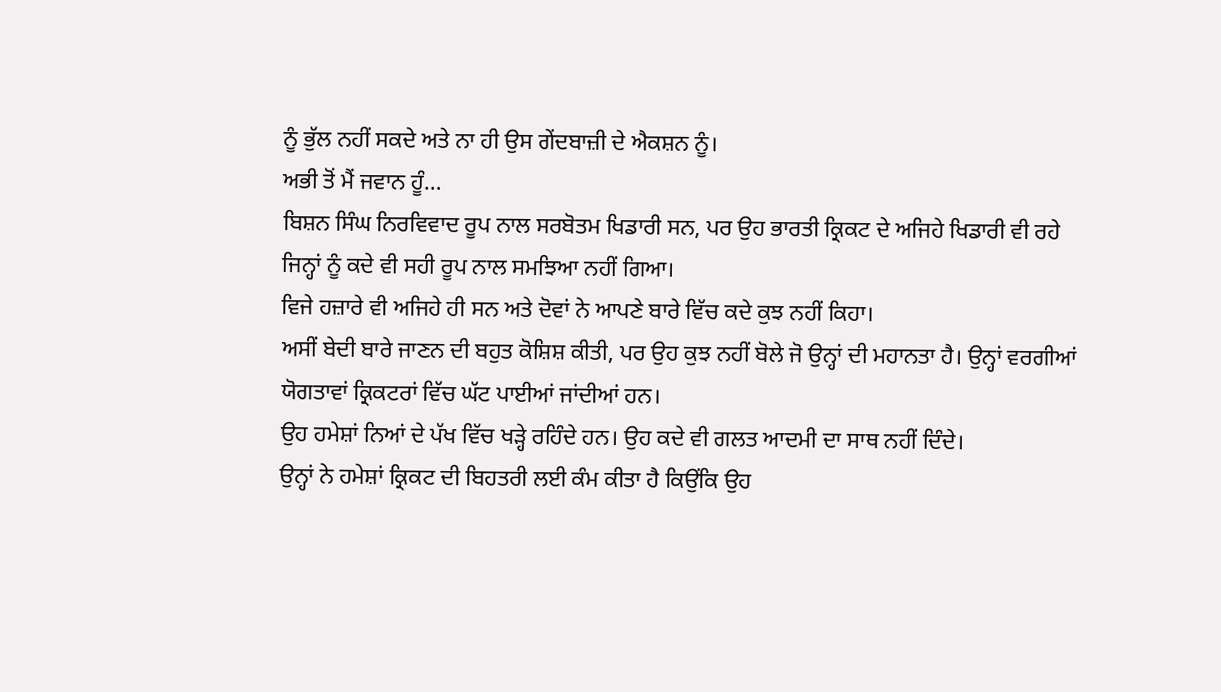ਨੂੰ ਭੁੱਲ ਨਹੀਂ ਸਕਦੇ ਅਤੇ ਨਾ ਹੀ ਉਸ ਗੇਂਦਬਾਜ਼ੀ ਦੇ ਐਕਸ਼ਨ ਨੂੰ।
ਅਭੀ ਤੋਂ ਮੈਂ ਜਵਾਨ ਹੂੰ…
ਬਿਸ਼ਨ ਸਿੰਘ ਨਿਰਵਿਵਾਦ ਰੂਪ ਨਾਲ ਸਰਬੋਤਮ ਖਿਡਾਰੀ ਸਨ, ਪਰ ਉਹ ਭਾਰਤੀ ਕ੍ਰਿਕਟ ਦੇ ਅਜਿਹੇ ਖਿਡਾਰੀ ਵੀ ਰਹੇ ਜਿਨ੍ਹਾਂ ਨੂੰ ਕਦੇ ਵੀ ਸਹੀ ਰੂਪ ਨਾਲ ਸਮਝਿਆ ਨਹੀਂ ਗਿਆ।
ਵਿਜੇ ਹਜ਼ਾਰੇ ਵੀ ਅਜਿਹੇ ਹੀ ਸਨ ਅਤੇ ਦੋਵਾਂ ਨੇ ਆਪਣੇ ਬਾਰੇ ਵਿੱਚ ਕਦੇ ਕੁਝ ਨਹੀਂ ਕਿਹਾ।
ਅਸੀਂ ਬੇਦੀ ਬਾਰੇ ਜਾਣਨ ਦੀ ਬਹੁਤ ਕੋਸ਼ਿਸ਼ ਕੀਤੀ, ਪਰ ਉਹ ਕੁਝ ਨਹੀਂ ਬੋਲੇ ਜੋ ਉਨ੍ਹਾਂ ਦੀ ਮਹਾਨਤਾ ਹੈ। ਉਨ੍ਹਾਂ ਵਰਗੀਆਂ ਯੋਗਤਾਵਾਂ ਕ੍ਰਿਕਟਰਾਂ ਵਿੱਚ ਘੱਟ ਪਾਈਆਂ ਜਾਂਦੀਆਂ ਹਨ।
ਉਹ ਹਮੇਸ਼ਾਂ ਨਿਆਂ ਦੇ ਪੱਖ ਵਿੱਚ ਖੜ੍ਹੇ ਰਹਿੰਦੇ ਹਨ। ਉਹ ਕਦੇ ਵੀ ਗਲਤ ਆਦਮੀ ਦਾ ਸਾਥ ਨਹੀਂ ਦਿੰਦੇ।
ਉਨ੍ਹਾਂ ਨੇ ਹਮੇਸ਼ਾਂ ਕ੍ਰਿਕਟ ਦੀ ਬਿਹਤਰੀ ਲਈ ਕੰਮ ਕੀਤਾ ਹੈ ਕਿਉਂਕਿ ਉਹ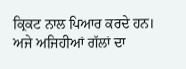ਕ੍ਰਿਕਟ ਨਾਲ ਪਿਆਰ ਕਰਦੇ ਹਨ।
ਅਜੇ ਅਜਿਹੀਆਂ ਗੱਲਾਂ ਦਾ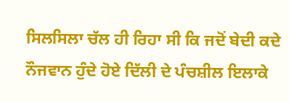ਸਿਲਸਿਲਾ ਚੱਲ ਹੀ ਰਿਹਾ ਸੀ ਕਿ ਜਦੋਂ ਬੇਦੀ ਕਦੇ ਨੌਜਵਾਨ ਹੁੰਦੇ ਹੋਏ ਦਿੱਲੀ ਦੇ ਪੰਚਸ਼ੀਲ ਇਲਾਕੇ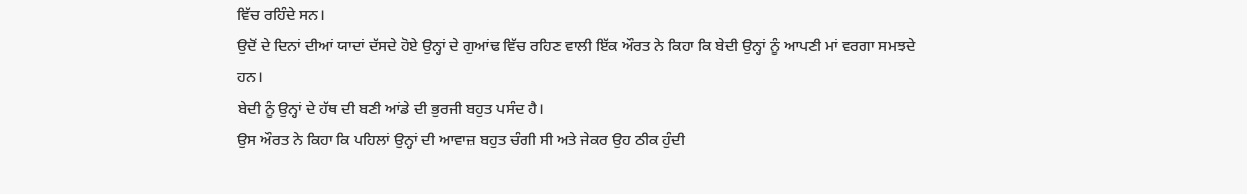ਵਿੱਚ ਰਹਿੰਦੇ ਸਨ।
ਉਦੋਂ ਦੇ ਦਿਨਾਂ ਦੀਆਂ ਯਾਦਾਂ ਦੱਸਦੇ ਹੋਏ ਉਨ੍ਹਾਂ ਦੇ ਗੁਆਂਢ ਵਿੱਚ ਰਹਿਣ ਵਾਲੀ ਇੱਕ ਔਰਤ ਨੇ ਕਿਹਾ ਕਿ ਬੇਦੀ ਉਨ੍ਹਾਂ ਨੂੰ ਆਪਣੀ ਮਾਂ ਵਰਗਾ ਸਮਝਦੇ ਹਨ।
ਬੇਦੀ ਨੂੰ ਉਨ੍ਹਾਂ ਦੇ ਹੱਥ ਦੀ ਬਣੀ ਆਂਡੇ ਦੀ ਭੁਰਜੀ ਬਹੁਤ ਪਸੰਦ ਹੈ।
ਉਸ ਔਰਤ ਨੇ ਕਿਹਾ ਕਿ ਪਹਿਲਾਂ ਉਨ੍ਹਾਂ ਦੀ ਆਵਾਜ਼ ਬਹੁਤ ਚੰਗੀ ਸੀ ਅਤੇ ਜੇਕਰ ਉਹ ਠੀਕ ਹੁੰਦੀ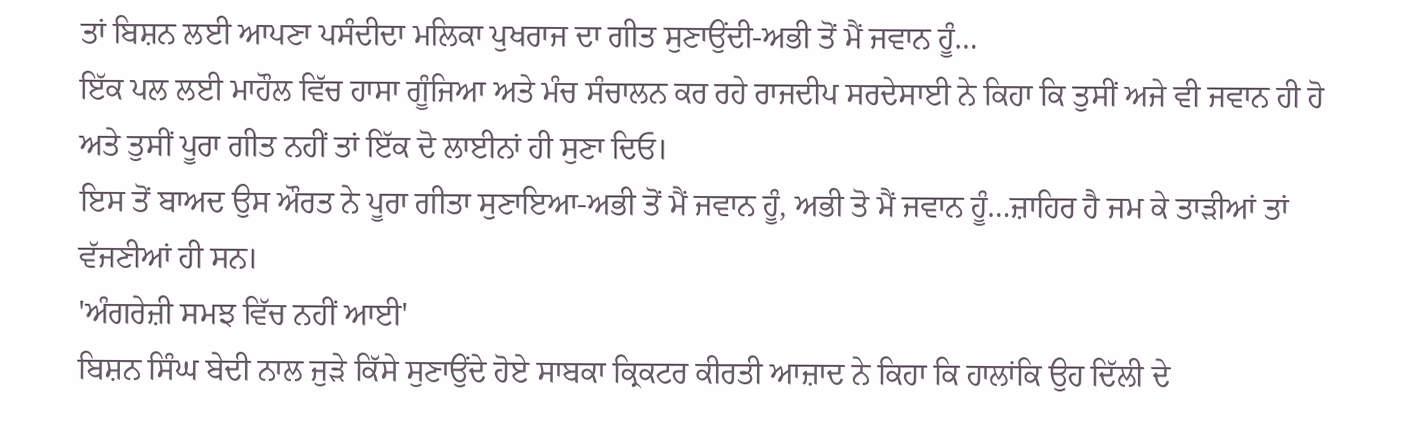ਤਾਂ ਬਿਸ਼ਨ ਲਈ ਆਪਣਾ ਪਸੰਦੀਦਾ ਮਲਿਕਾ ਪੁਖਰਾਜ ਦਾ ਗੀਤ ਸੁਣਾਉਂਦੀ-ਅਭੀ ਤੋਂ ਮੈਂ ਜਵਾਨ ਹੂੰ…
ਇੱਕ ਪਲ ਲਈ ਮਾਹੌਲ ਵਿੱਚ ਹਾਸਾ ਗੂੰਜਿਆ ਅਤੇ ਮੰਚ ਸੰਚਾਲਨ ਕਰ ਰਹੇ ਰਾਜਦੀਪ ਸਰਦੇਸਾਈ ਨੇ ਕਿਹਾ ਕਿ ਤੁਸੀਂ ਅਜੇ ਵੀ ਜਵਾਨ ਹੀ ਹੋ ਅਤੇ ਤੁਸੀਂ ਪੂਰਾ ਗੀਤ ਨਹੀਂ ਤਾਂ ਇੱਕ ਦੋ ਲਾਈਨਾਂ ਹੀ ਸੁਣਾ ਦਿਓ।
ਇਸ ਤੋਂ ਬਾਅਦ ਉਸ ਔਰਤ ਨੇ ਪੂਰਾ ਗੀਤਾ ਸੁਣਾਇਆ-ਅਭੀ ਤੋਂ ਮੈਂ ਜਵਾਨ ਹੂੰ, ਅਭੀ ਤੋ ਮੈਂ ਜਵਾਨ ਹੂੰ…ਜ਼ਾਹਿਰ ਹੈ ਜਮ ਕੇ ਤਾੜੀਆਂ ਤਾਂ ਵੱਜਣੀਆਂ ਹੀ ਸਨ।
'ਅੰਗਰੇਜ਼ੀ ਸਮਝ ਵਿੱਚ ਨਹੀਂ ਆਈ'
ਬਿਸ਼ਨ ਸਿੰਘ ਬੇਦੀ ਨਾਲ ਜੁੜੇ ਕਿੱਸੇ ਸੁਣਾਉਂਦੇ ਹੋਏ ਸਾਬਕਾ ਕ੍ਰਿਕਟਰ ਕੀਰਤੀ ਆਜ਼ਾਦ ਨੇ ਕਿਹਾ ਕਿ ਹਾਲਾਂਕਿ ਉਹ ਦਿੱਲੀ ਦੇ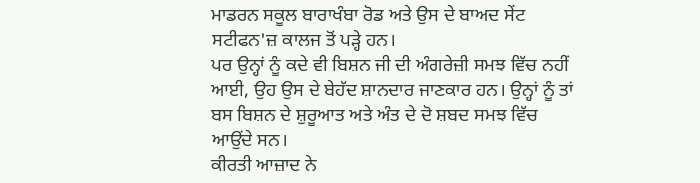ਮਾਡਰਨ ਸਕੂਲ ਬਾਰਾਖੰਬਾ ਰੋਡ ਅਤੇ ਉਸ ਦੇ ਬਾਅਦ ਸੇਂਟ ਸਟੀਫਨ'ਜ਼ ਕਾਲਜ ਤੋਂ ਪੜ੍ਹੇ ਹਨ।
ਪਰ ਉਨ੍ਹਾਂ ਨੂੰ ਕਦੇ ਵੀ ਬਿਸ਼ਨ ਜੀ ਦੀ ਅੰਗਰੇਜ਼ੀ ਸਮਝ ਵਿੱਚ ਨਹੀਂ ਆਈ, ਉਹ ਉਸ ਦੇ ਬੇਹੱਦ ਸ਼ਾਨਦਾਰ ਜਾਣਕਾਰ ਹਨ। ਉਨ੍ਹਾਂ ਨੂੰ ਤਾਂ ਬਸ ਬਿਸ਼ਨ ਦੇ ਸ਼ੁਰੂਆਤ ਅਤੇ ਅੰਤ ਦੇ ਦੋ ਸ਼ਬਦ ਸਮਝ ਵਿੱਚ ਆਉਂਦੇ ਸਨ।
ਕੀਰਤੀ ਆਜ਼ਾਦ ਨੇ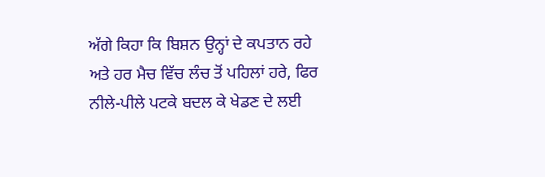ਅੱਗੇ ਕਿਹਾ ਕਿ ਬਿਸ਼ਨ ਉਨ੍ਹਾਂ ਦੇ ਕਪਤਾਨ ਰਹੇ ਅਤੇ ਹਰ ਮੈਚ ਵਿੱਚ ਲੰਚ ਤੋਂ ਪਹਿਲਾਂ ਹਰੇ, ਫਿਰ ਨੀਲੇ-ਪੀਲੇ ਪਟਕੇ ਬਦਲ ਕੇ ਖੇਡਣ ਦੇ ਲਈ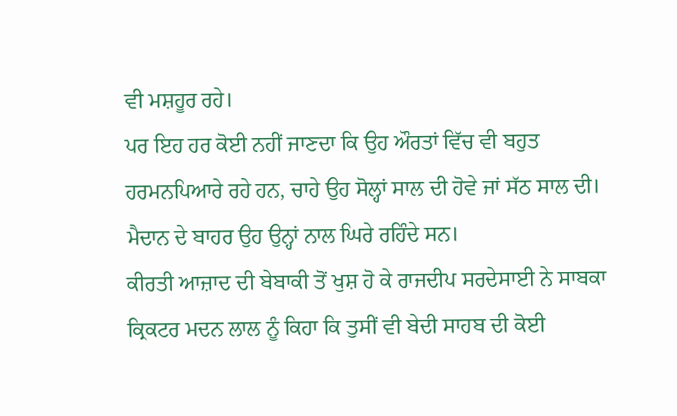ਵੀ ਮਸ਼ਹੂਰ ਰਹੇ।
ਪਰ ਇਹ ਹਰ ਕੋਈ ਨਹੀਂ ਜਾਣਦਾ ਕਿ ਉਹ ਔਰਤਾਂ ਵਿੱਚ ਵੀ ਬਹੁਤ ਹਰਮਨਪਿਆਰੇ ਰਹੇ ਹਨ, ਚਾਹੇ ਉਹ ਸੋਲ੍ਹਾਂ ਸਾਲ ਦੀ ਹੋਵੇ ਜਾਂ ਸੱਠ ਸਾਲ ਦੀ।
ਮੈਦਾਨ ਦੇ ਬਾਹਰ ਉਹ ਉਨ੍ਹਾਂ ਨਾਲ ਘਿਰੇ ਰਹਿੰਦੇ ਸਨ।
ਕੀਰਤੀ ਆਜ਼ਾਦ ਦੀ ਬੇਬਾਕੀ ਤੋਂ ਖੁਸ਼ ਹੋ ਕੇ ਰਾਜਦੀਪ ਸਰਦੇਸਾਈ ਨੇ ਸਾਬਕਾ ਕ੍ਰਿਕਟਰ ਮਦਨ ਲਾਲ ਨੂੰ ਕਿਹਾ ਕਿ ਤੁਸੀਂ ਵੀ ਬੇਦੀ ਸਾਹਬ ਦੀ ਕੋਈ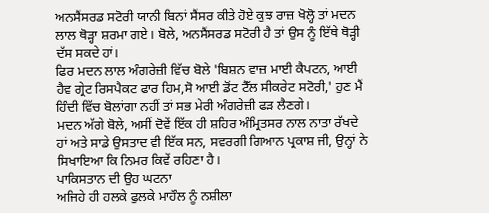ਅਨਸੈਂਸਰਡ ਸਟੋਰੀ ਯਾਨੀ ਬਿਨਾਂ ਸੈਂਸਰ ਕੀਤੇ ਹੋਏ ਕੁਝ ਰਾਜ਼ ਖੋਲ੍ਹੋ ਤਾਂ ਮਦਨ ਲਾਲ ਥੋੜ੍ਹਾ ਸ਼ਰਮਾ ਗਏ। ਬੋਲੇ, ਅਨਸੈਂਸਰਡ ਸਟੋਰੀ ਹੈ ਤਾਂ ਉਸ ਨੂੰ ਇੱਥੇ ਥੋੜ੍ਹੀ ਦੱਸ ਸਕਦੇ ਹਾਂ।
ਫਿਰ ਮਦਨ ਲਾਲ ਅੰਗਰੇਜ਼ੀ ਵਿੱਚ ਬੋਲੇ 'ਬਿਸ਼ਨ ਵਾਜ਼ ਮਾਈ ਕੈਪਟਨ, ਆਈ ਹੈਵ ਗ੍ਰੇਟ ਰਿਸਪੈਕਟ ਫਾਰ ਹਿਮ,ਸੋ ਆਈ ਡੋਂਟ ਟੈੱਲ ਸੀਕਰੇਟ ਸਟੋਰੀ,' ਹੁਣ ਮੈਂ ਹਿੰਦੀ ਵਿੱਚ ਬੋਲਾਂਗਾ ਨਹੀਂ ਤਾਂ ਸਭ ਮੇਰੀ ਅੰਗਰੇਜ਼ੀ ਫੜ ਲੈਣਗੇ।
ਮਦਨ ਅੱਗੇ ਬੋਲੇ, ਅਸੀਂ ਦੋਵੇਂ ਇੱਕ ਹੀ ਸ਼ਹਿਰ ਅੰਮ੍ਰਿਤਸਰ ਨਾਲ ਨਾਤਾ ਰੱਖਦੇ ਹਾਂ ਅਤੇ ਸਾਡੇ ਉਸਤਾਦ ਵੀ ਇੱਕ ਸਨ, ਸਵਰਗੀ ਗਿਆਨ ਪ੍ਰਕਾਸ਼ ਜੀ, ਉਨ੍ਹਾਂ ਨੇ ਸਿਖਾਇਆ ਕਿ ਨਿਮਰ ਕਿਵੇਂ ਰਹਿਣਾ ਹੈ।
ਪਾਕਿਸਤਾਨ ਦੀ ਉਹ ਘਟਨਾ
ਅਜਿਹੇ ਹੀ ਹਲਕੇ ਫੁਲਕੇ ਮਾਹੌਲ ਨੂੰ ਨਸ਼ੀਲਾ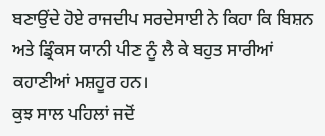ਬਣਾਉਂਦੇ ਹੋਏ ਰਾਜਦੀਪ ਸਰਦੇਸਾਈ ਨੇ ਕਿਹਾ ਕਿ ਬਿਸ਼ਨ ਅਤੇ ਡ੍ਰਿੰਕਸ ਯਾਨੀ ਪੀਣ ਨੂੰ ਲੈ ਕੇ ਬਹੁਤ ਸਾਰੀਆਂ ਕਹਾਣੀਆਂ ਮਸ਼ਹੂਰ ਹਨ।
ਕੁਝ ਸਾਲ ਪਹਿਲਾਂ ਜਦੋਂ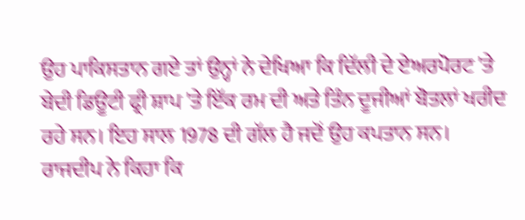ਉਹ ਪਾਕਿਸਤਾਨ ਗਏ ਤਾਂ ਉਨ੍ਹਾਂ ਨੇ ਦੇਖਿਆ ਕਿ ਦਿੱਲੀ ਦੇ ਏਅਰਪੋਰਟ 'ਤੇ ਬੇਦੀ ਡਿਊਟੀ ਫ੍ਰੀ ਸ਼ਾਪ 'ਤੇ ਇੱਕ ਰਮ ਦੀ ਅਤੇ ਤਿੰਨ ਦੂਜੀਆਂ ਬੋਤਲਾਂ ਖਰੀਦ ਰਹੇ ਸਨ। ਇਹ ਸਾਲ 1978 ਦੀ ਗੱਲ ਹੈ ਜਦੋਂ ਉਹ ਕਪਤਾਨ ਸਨ।
ਰਾਜਦੀਪ ਨੇ ਕਿਹਾ ਕਿ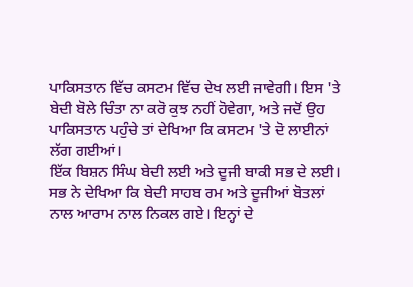ਪਾਕਿਸਤਾਨ ਵਿੱਚ ਕਸਟਮ ਵਿੱਚ ਦੇਖ ਲਈ ਜਾਵੇਗੀ। ਇਸ 'ਤੇ ਬੇਦੀ ਬੋਲੇ ਚਿੰਤਾ ਨਾ ਕਰੋ ਕੁਝ ਨਹੀਂ ਹੋਵੇਗਾ, ਅਤੇ ਜਦੋਂ ਉਹ ਪਾਕਿਸਤਾਨ ਪਹੁੰਚੇ ਤਾਂ ਦੇਖਿਆ ਕਿ ਕਸਟਮ 'ਤੇ ਦੋ ਲਾਈਨਾਂ ਲੱਗ ਗਈਆਂ।
ਇੱਕ ਬਿਸ਼ਨ ਸਿੰਘ ਬੇਦੀ ਲਈ ਅਤੇ ਦੂਜੀ ਬਾਕੀ ਸਭ ਦੇ ਲਈ।
ਸਭ ਨੇ ਦੇਖਿਆ ਕਿ ਬੇਦੀ ਸਾਹਬ ਰਮ ਅਤੇ ਦੂਜੀਆਂ ਬੋਤਲਾਂ ਨਾਲ ਆਰਾਮ ਨਾਲ ਨਿਕਲ ਗਏ। ਇਨ੍ਹਾਂ ਦੇ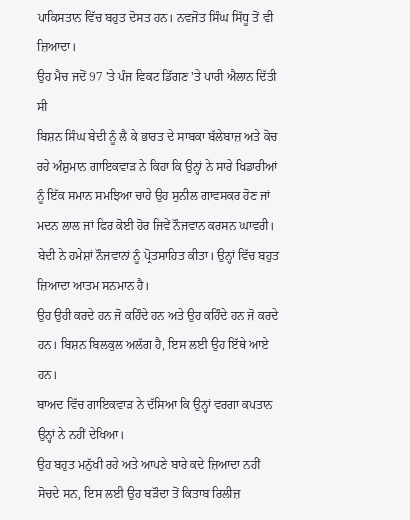ਪਾਕਿਸਤਾਨ ਵਿੱਚ ਬਹੁਤ ਦੋਸਤ ਹਨ। ਨਵਜੋਤ ਸਿੰਘ ਸਿੱਧੂ ਤੋਂ ਵੀ ਜ਼ਿਆਦਾ।
ਉਹ ਮੈਚ ਜਦੋਂ 97 'ਤੇ ਪੰਜ ਵਿਕਟ ਡਿੱਗਣ 'ਤੇ ਪਾਰੀ ਐਲਾਨ ਦਿੱਤੀ ਸੀ
ਬਿਸ਼ਨ ਸਿੰਘ ਬੇਦੀ ਨੂੰ ਲੈ ਕੇ ਭਾਰਤ ਦੇ ਸਾਬਕਾ ਬੱਲੇਬਾਜ਼ ਅਤੇ ਕੋਚ ਰਹੇ ਅੰਸ਼ੁਮਾਨ ਗਾਇਕਵਾੜ ਨੇ ਕਿਹਾ ਕਿ ਉਨ੍ਹਾਂ ਨੇ ਸਾਰੇ ਖਿਡਾਰੀਆਂ ਨੂੰ ਇੱਕ ਸਮਾਨ ਸਮਝਿਆ ਚਾਹੇ ਉਹ ਸੁਨੀਲ ਗਾਵਸਕਰ ਹੋਣ ਜਾਂ ਮਦਨ ਲਾਲ ਜਾਂ ਫਿਰ ਕੋਈ ਹੋਰ ਜਿਵੇਂ ਨੌਜਵਾਨ ਕਰਸਨ ਘਾਵਰੀ।
ਬੇਦੀ ਨੇ ਹਮੇਸ਼ਾਂ ਨੌਜਵਾਨਾਂ ਨੂੰ ਪ੍ਰੋਤਸਾਹਿਤ ਕੀਤਾ। ਉਨ੍ਹਾਂ ਵਿੱਚ ਬਹੁਤ ਜ਼ਿਆਦਾ ਆਤਮ ਸਨਮਾਨ ਹੈ।
ਉਹ ਉਹੀ ਕਰਦੇ ਹਨ ਜੋ ਕਹਿੰਦੇ ਹਨ ਅਤੇ ਉਹ ਕਹਿੰਦੇ ਹਨ ਜੋ ਕਰਦੇ ਹਨ। ਬਿਸ਼ਨ ਬਿਲਕੁਲ ਅਲੱਗ ਹੈ, ਇਸ ਲਈ ਉਹ ਇੱਥੇ ਆਏ ਹਨ।
ਬਾਅਦ ਵਿੱਚ ਗਾਇਕਵਾੜ ਨੇ ਦੱਸਿਆ ਕਿ ਉਨ੍ਹਾਂ ਵਰਗਾ ਕਪਤਾਨ ਉਨ੍ਹਾਂ ਨੇ ਨਹੀਂ ਦੇਖਿਆ।
ਉਹ ਬਹੁਤ ਮਨੁੱਖੀ ਰਹੇ ਅਤੇ ਆਪਣੇ ਬਾਰੇ ਕਦੇ ਜ਼ਿਆਦਾ ਨਹੀਂ ਸੋਚਦੇ ਸਨ, ਇਸ ਲਈ ਉਹ ਬੜੌਦਾ ਤੋਂ ਕਿਤਾਬ ਰਿਲੀਜ਼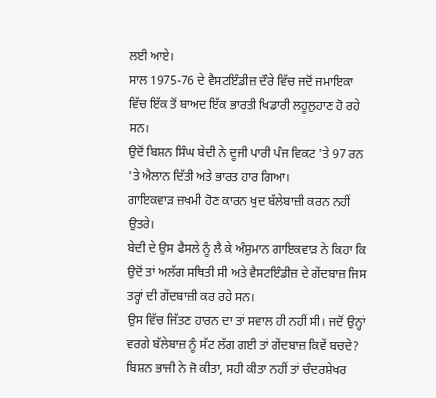ਲਈ ਆਏ।
ਸਾਲ 1975-76 ਦੇ ਵੈਸਟਇੰਡੀਜ਼ ਦੌਰੇ ਵਿੱਚ ਜਦੋਂ ਜਮਾਇਕਾ ਵਿੱਚ ਇੱਕ ਤੋਂ ਬਾਅਦ ਇੱਕ ਭਾਰਤੀ ਖਿਡਾਰੀ ਲਹੂਲੁਹਾਣ ਹੋ ਰਹੇ ਸਨ।
ਉਦੋਂ ਬਿਸ਼ਨ ਸਿੰਘ ਬੇਦੀ ਨੇ ਦੂਜੀ ਪਾਰੀ ਪੰਜ ਵਿਕਟ 'ਤੇ 97 ਰਨ 'ਤੇ ਐਲਾਨ ਦਿੱਤੀ ਅਤੇ ਭਾਰਤ ਹਾਰ ਗਿਆ।
ਗਾਇਕਵਾੜ ਜ਼ਖਮੀ ਹੋਣ ਕਾਰਨ ਖੁਦ ਬੱਲੇਬਾਜ਼ੀ ਕਰਨ ਨਹੀਂ ਉਤਰੇ।
ਬੇਦੀ ਦੇ ਉਸ ਫੈਸਲੇ ਨੂੰ ਲੈ ਕੇ ਅੰਸ਼ੁਮਾਨ ਗਾਇਕਵਾੜ ਨੇ ਕਿਹਾ ਕਿ ਉਦੋਂ ਤਾਂ ਅਲੱਗ ਸਥਿਤੀ ਸੀ ਅਤੇ ਵੈਸਟਇੰਡੀਜ਼ ਦੇ ਗੇਂਦਬਾਜ਼ ਜਿਸ ਤਰ੍ਹਾਂ ਦੀ ਗੇਂਦਬਾਜ਼ੀ ਕਰ ਰਹੇ ਸਨ।
ਉਸ ਵਿੱਚ ਜਿੱਤਣ ਹਾਰਨ ਦਾ ਤਾਂ ਸਵਾਲ ਹੀ ਨਹੀਂ ਸੀ। ਜਦੋਂ ਉਨ੍ਹਾਂ ਵਰਗੇ ਬੱਲੇਬਾਜ਼ ਨੂੰ ਸੱਟ ਲੱਗ ਗਈ ਤਾਂ ਗੇਂਦਬਾਜ਼ ਕਿਵੇਂ ਬਚਦੇ?
ਬਿਸ਼ਨ ਭਾਜੀ ਨੇ ਜੋ ਕੀਤਾ, ਸਹੀ ਕੀਤਾ ਨਹੀਂ ਤਾਂ ਚੰਦਰਸ਼ੇਖਰ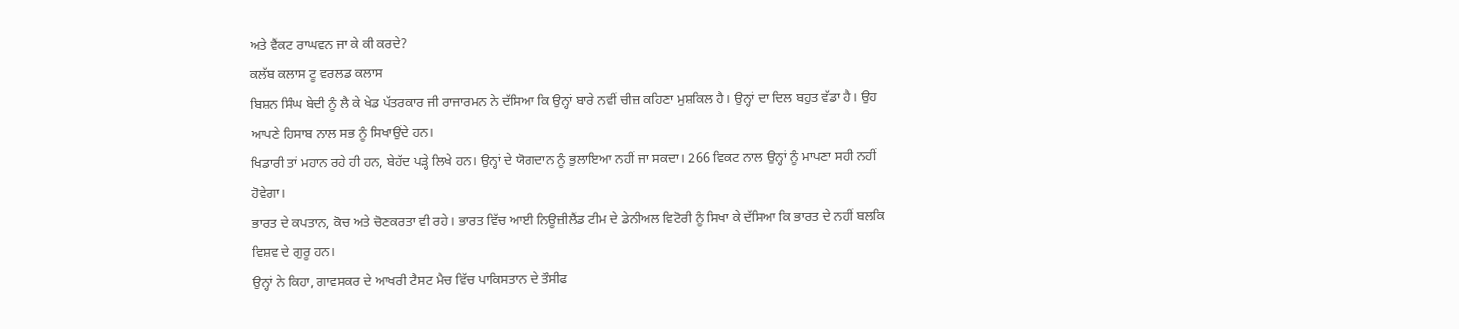ਅਤੇ ਵੈਂਕਟ ਰਾਘਵਨ ਜਾ ਕੇ ਕੀ ਕਰਦੇ?
ਕਲੱਬ ਕਲਾਸ ਟੂ ਵਰਲਡ ਕਲਾਸ
ਬਿਸ਼ਨ ਸਿੰਘ ਬੇਦੀ ਨੂੰ ਲੈ ਕੇ ਖੇਡ ਪੱਤਰਕਾਰ ਜੀ ਰਾਜਾਰਮਨ ਨੇ ਦੱਸਿਆ ਕਿ ਉਨ੍ਹਾਂ ਬਾਰੇ ਨਵੀਂ ਚੀਜ਼ ਕਹਿਣਾ ਮੁਸ਼ਕਿਲ ਹੈ। ਉਨ੍ਹਾਂ ਦਾ ਦਿਲ ਬਹੁਤ ਵੱਡਾ ਹੈ। ਉਹ ਆਪਣੇ ਹਿਸਾਬ ਨਾਲ ਸਭ ਨੂੰ ਸਿਖਾਉਂਦੇ ਹਨ।
ਖਿਡਾਰੀ ਤਾਂ ਮਹਾਨ ਰਹੇ ਹੀ ਹਨ, ਬੇਹੱਦ ਪੜ੍ਹੇ ਲਿਖੇ ਹਨ। ਉਨ੍ਹਾਂ ਦੇ ਯੋਗਦਾਨ ਨੂੰ ਭੁਲਾਇਆ ਨਹੀਂ ਜਾ ਸਕਦਾ। 266 ਵਿਕਟ ਨਾਲ ਉਨ੍ਹਾਂ ਨੂੰ ਮਾਪਣਾ ਸਹੀ ਨਹੀਂ ਹੋਵੇਗਾ।
ਭਾਰਤ ਦੇ ਕਪਤਾਨ, ਕੋਚ ਅਤੇ ਚੋਣਕਰਤਾ ਵੀ ਰਹੇ। ਭਾਰਤ ਵਿੱਚ ਆਈ ਨਿਊਜ਼ੀਲੈਂਡ ਟੀਮ ਦੇ ਡੇਨੀਅਲ ਵਿਟੋਰੀ ਨੂੰ ਸਿਖਾ ਕੇ ਦੱਸਿਆ ਕਿ ਭਾਰਤ ਦੇ ਨਹੀਂ ਬਲਕਿ ਵਿਸ਼ਵ ਦੇ ਗੁਰੂ ਹਨ।
ਉਨ੍ਹਾਂ ਨੇ ਕਿਹਾ, ਗਾਵਸਕਰ ਦੇ ਆਖਰੀ ਟੈਸਟ ਮੈਚ ਵਿੱਚ ਪਾਕਿਸਤਾਨ ਦੇ ਤੌਸੀਫ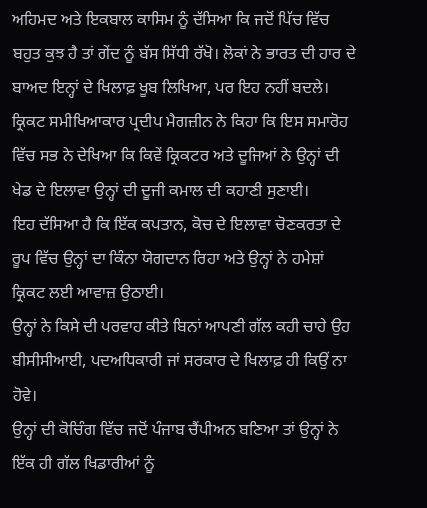ਅਹਿਮਦ ਅਤੇ ਇਕਬਾਲ ਕਾਸਿਮ ਨੂੰ ਦੱਸਿਆ ਕਿ ਜਦੋਂ ਪਿੱਚ ਵਿੱਚ ਬਹੁਤ ਕੁਝ ਹੈ ਤਾਂ ਗੇਂਦ ਨੂੰ ਬੱਸ ਸਿੱਧੀ ਰੱਖੋ। ਲੋਕਾਂ ਨੇ ਭਾਰਤ ਦੀ ਹਾਰ ਦੇ ਬਾਅਦ ਇਨ੍ਹਾਂ ਦੇ ਖਿਲਾਫ਼ ਖੂਬ ਲਿਖਿਆ, ਪਰ ਇਹ ਨਹੀਂ ਬਦਲੇ।
ਕ੍ਰਿਕਟ ਸਮੀਖਿਆਕਾਰ ਪ੍ਰਦੀਪ ਮੈਗਜ਼ੀਨ ਨੇ ਕਿਹਾ ਕਿ ਇਸ ਸਮਾਰੋਹ ਵਿੱਚ ਸਭ ਨੇ ਦੇਖਿਆ ਕਿ ਕਿਵੇਂ ਕ੍ਰਿਕਟਰ ਅਤੇ ਦੂਜਿਆਂ ਨੇ ਉਨ੍ਹਾਂ ਦੀ ਖੇਡ ਦੇ ਇਲਾਵਾ ਉਨ੍ਹਾਂ ਦੀ ਦੂਜੀ ਕਮਾਲ ਦੀ ਕਹਾਣੀ ਸੁਣਾਈ।
ਇਹ ਦੱਸਿਆ ਹੈ ਕਿ ਇੱਕ ਕਪਤਾਨ, ਕੋਚ ਦੇ ਇਲਾਵਾ ਚੋਣਕਰਤਾ ਦੇ ਰੂਪ ਵਿੱਚ ਉਨ੍ਹਾਂ ਦਾ ਕਿੰਨਾ ਯੋਗਦਾਨ ਰਿਹਾ ਅਤੇ ਉਨ੍ਹਾਂ ਨੇ ਹਮੇਸ਼ਾਂ ਕ੍ਰਿਕਟ ਲਈ ਆਵਾਜ਼ ਉਠਾਈ।
ਉਨ੍ਹਾਂ ਨੇ ਕਿਸੇ ਦੀ ਪਰਵਾਹ ਕੀਤੇ ਬਿਨਾਂ ਆਪਣੀ ਗੱਲ ਕਹੀ ਚਾਹੇ ਉਹ ਬੀਸੀਸੀਆਈ, ਪਦਅਧਿਕਾਰੀ ਜਾਂ ਸਰਕਾਰ ਦੇ ਖਿਲਾਫ਼ ਹੀ ਕਿਉਂ ਨਾ ਹੋਵੇ।
ਉਨ੍ਹਾਂ ਦੀ ਕੋਚਿੰਗ ਵਿੱਚ ਜਦੋਂ ਪੰਜਾਬ ਚੈਂਪੀਅਨ ਬਣਿਆ ਤਾਂ ਉਨ੍ਹਾਂ ਨੇ ਇੱਕ ਹੀ ਗੱਲ ਖਿਡਾਰੀਆਂ ਨੂੰ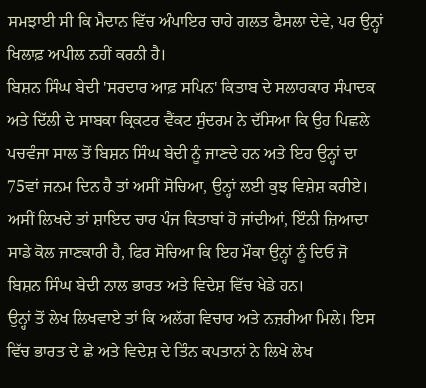ਸਮਝਾਈ ਸੀ ਕਿ ਮੈਦਾਨ ਵਿੱਚ ਅੰਪਾਇਰ ਚਾਹੇ ਗਲਤ ਫੈਸਲਾ ਦੇਵੇ, ਪਰ ਉਨ੍ਹਾਂ ਖਿਲਾਫ਼ ਅਪੀਲ ਨਹੀਂ ਕਰਨੀ ਹੈ।
ਬਿਸ਼ਨ ਸਿੰਘ ਬੇਦੀ 'ਸਰਦਾਰ ਆਫ਼ ਸਪਿਨ' ਕਿਤਾਬ ਦੇ ਸਲਾਹਕਾਰ ਸੰਪਾਦਕ ਅਤੇ ਦਿੱਲੀ ਦੇ ਸਾਬਕਾ ਕ੍ਰਿਕਟਰ ਵੈਂਕਟ ਸੁੰਦਰਮ ਨੇ ਦੱਸਿਆ ਕਿ ਉਹ ਪਿਛਲੇ ਪਚਵੰਜਾ ਸਾਲ ਤੋਂ ਬਿਸ਼ਨ ਸਿੰਘ ਬੇਦੀ ਨੂੰ ਜਾਣਦੇ ਹਨ ਅਤੇ ਇਹ ਉਨ੍ਹਾਂ ਦਾ 75ਵਾਂ ਜਨਮ ਦਿਨ ਹੈ ਤਾਂ ਅਸੀਂ ਸੋਚਿਆ, ਉਨ੍ਹਾਂ ਲਈ ਕੁਝ ਵਿਸ਼ੇਸ਼ ਕਰੀਏ।
ਅਸੀਂ ਲਿਖਦੇ ਤਾਂ ਸ਼ਾਇਦ ਚਾਰ ਪੰਜ ਕਿਤਾਬਾਂ ਹੋ ਜਾਂਦੀਆਂ, ਇੰਨੀ ਜ਼ਿਆਦਾ ਸਾਡੇ ਕੋਲ ਜਾਣਕਾਰੀ ਹੈ, ਫਿਰ ਸੋਚਿਆ ਕਿ ਇਹ ਮੌਕਾ ਉਨ੍ਹਾਂ ਨੂੰ ਦਿਓ ਜੋ ਬਿਸ਼ਨ ਸਿੰਘ ਬੇਦੀ ਨਾਲ ਭਾਰਤ ਅਤੇ ਵਿਦੇਸ਼ ਵਿੱਚ ਖੇਡੇ ਹਨ।
ਉਨ੍ਹਾਂ ਤੋਂ ਲੇਖ ਲਿਖਵਾਏ ਤਾਂ ਕਿ ਅਲੱਗ ਵਿਚਾਰ ਅਤੇ ਨਜ਼ਰੀਆ ਮਿਲੇ। ਇਸ ਵਿੱਚ ਭਾਰਤ ਦੇ ਛੇ ਅਤੇ ਵਿਦੇਸ਼ ਦੇ ਤਿੰਨ ਕਪਤਾਨਾਂ ਨੇ ਲਿਖੇ ਲੇਖ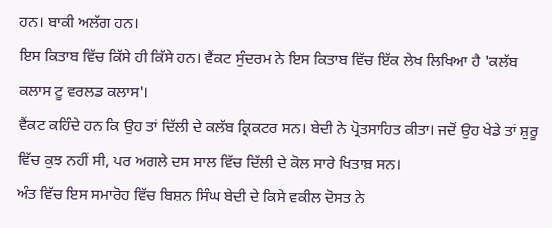ਹਨ। ਬਾਕੀ ਅਲੱਗ ਹਨ।
ਇਸ ਕਿਤਾਬ ਵਿੱਚ ਕਿੱਸੇ ਹੀ ਕਿੱਸੇ ਹਨ। ਵੈਂਕਟ ਸੁੰਦਰਮ ਨੇ ਇਸ ਕਿਤਾਬ ਵਿੱਚ ਇੱਕ ਲੇਖ ਲਿਖਿਆ ਹੈ 'ਕਲੱਬ ਕਲਾਸ ਟੂ ਵਰਲਡ ਕਲਾਸ'।
ਵੈਂਕਟ ਕਹਿੰਦੇ ਹਨ ਕਿ ਉਹ ਤਾਂ ਦਿੱਲੀ ਦੇ ਕਲੱਬ ਕ੍ਰਿਕਟਰ ਸਨ। ਬੇਦੀ ਨੇ ਪ੍ਰੋਤਸਾਹਿਤ ਕੀਤਾ। ਜਦੋਂ ਉਹ ਖੇਡੇ ਤਾਂ ਸ਼ੁਰੂ ਵਿੱਚ ਕੁਝ ਨਹੀਂ ਸੀ, ਪਰ ਅਗਲੇ ਦਸ ਸਾਲ ਵਿੱਚ ਦਿੱਲੀ ਦੇ ਕੋਲ ਸਾਰੇ ਖਿਤਾਬ਼ ਸਨ।
ਅੰਤ ਵਿੱਚ ਇਸ ਸਮਾਰੋਹ ਵਿੱਚ ਬਿਸ਼ਨ ਸਿੰਘ ਬੇਦੀ ਦੇ ਕਿਸੇ ਵਕੀਲ ਦੋਸਤ ਨੇ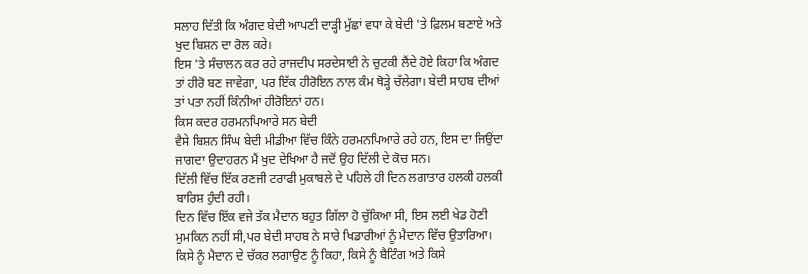ਸਲਾਹ ਦਿੱਤੀ ਕਿ ਅੰਗਦ ਬੇਦੀ ਆਪਣੀ ਦਾੜ੍ਹੀ ਮੁੱਛਾਂ ਵਧਾ ਕੇ ਬੇਦੀ 'ਤੇ ਫ਼ਿਲਮ ਬਣਾਏ ਅਤੇ ਖੁਦ ਬਿਸ਼ਨ ਦਾ ਰੋਲ ਕਰੇ।
ਇਸ 'ਤੇ ਸੰਚਾਲਨ ਕਰ ਰਹੇ ਰਾਜਦੀਪ ਸਰਦੇਸਾਈ ਨੇ ਚੁਟਕੀ ਲੈਂਦੇ ਹੋਏ ਕਿਹਾ ਕਿ ਅੰਗਦ ਤਾਂ ਹੀਰੋ ਬਣ ਜਾਵੇਗਾ, ਪਰ ਇੱਕ ਹੀਰੋਇਨ ਨਾਲ ਕੰਮ ਥੋੜ੍ਹੇ ਚੱਲੇਗਾ। ਬੇਦੀ ਸਾਹਬ ਦੀਆਂ ਤਾਂ ਪਤਾ ਨਹੀਂ ਕਿੰਨੀਆਂ ਹੀਰੋਇਨਾਂ ਹਨ।
ਕਿਸ ਕਦਰ ਹਰਮਨਪਿਆਰੇ ਸਨ ਬੇਦੀ
ਵੈਸੇ ਬਿਸ਼ਨ ਸਿੰਘ ਬੇਦੀ ਮੀਡੀਆ ਵਿੱਚ ਕਿੰਨੇ ਹਰਮਨਪਿਆਰੇ ਰਹੇ ਹਨ, ਇਸ ਦਾ ਜਿਉਂਦਾ ਜਾਗਦਾ ਉਦਾਹਰਨ ਮੈਂ ਖੁਦ ਦੇਖਿਆ ਹੈ ਜਦੋਂ ਉਹ ਦਿੱਲੀ ਦੇ ਕੋਚ ਸਨ।
ਦਿੱਲੀ ਵਿੱਚ ਇੱਕ ਰਣਜੀ ਟਰਾਫੀ ਮੁਕਾਬਲੇ ਦੇ ਪਹਿਲੇ ਹੀ ਦਿਨ ਲਗਾਤਾਰ ਹਲਕੀ ਹਲਕੀ ਬਾਰਿਸ਼ ਹੁੰਦੀ ਰਹੀ।
ਦਿਨ ਵਿੱਚ ਇੱਕ ਵਜੇ ਤੱਕ ਮੈਦਾਨ ਬਹੁਤ ਗਿੱਲਾ ਹੋ ਚੁੱਕਿਆ ਸੀ, ਇਸ ਲਈ ਖੇਡ ਹੋਣੀ ਮੁਮਕਿਨ ਨਹੀਂ ਸੀ,ਪਰ ਬੇਦੀ ਸਾਹਬ ਨੇ ਸਾਰੇ ਖਿਡਾਰੀਆਂ ਨੂੰ ਮੈਦਾਨ ਵਿੱਚ ਉਤਾਰਿਆ।
ਕਿਸੇ ਨੂੰ ਮੈਦਾਨ ਦੇ ਚੱਕਰ ਲਗਾਉਣ ਨੂੰ ਕਿਹਾ, ਕਿਸੇ ਨੂੰ ਬੈਟਿੰਗ ਅਤੇ ਕਿਸੇ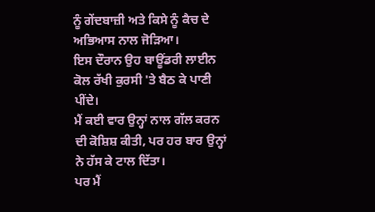ਨੂੰ ਗੇਂਦਬਾਜ਼ੀ ਅਤੇ ਕਿਸੇ ਨੂੰ ਕੈਚ ਦੇ ਅਭਿਆਸ ਨਾਲ ਜੋੜਿਆ।
ਇਸ ਦੌਰਾਨ ਉਹ ਬਾਊਂਡਰੀ ਲਾਈਨ ਕੋਲ ਰੱਖੀ ਕੁਰਸੀ 'ਤੇ ਬੈਠ ਕੇ ਪਾਣੀ ਪੀਂਦੇ।
ਮੈਂ ਕਈ ਵਾਰ ਉਨ੍ਹਾਂ ਨਾਲ ਗੱਲ ਕਰਨ ਦੀ ਕੋਸ਼ਿਸ਼ ਕੀਤੀ, ਪਰ ਹਰ ਬਾਰ ਉਨ੍ਹਾਂ ਨੇ ਹੱਸ ਕੇ ਟਾਲ ਦਿੱਤਾ।
ਪਰ ਮੈਂ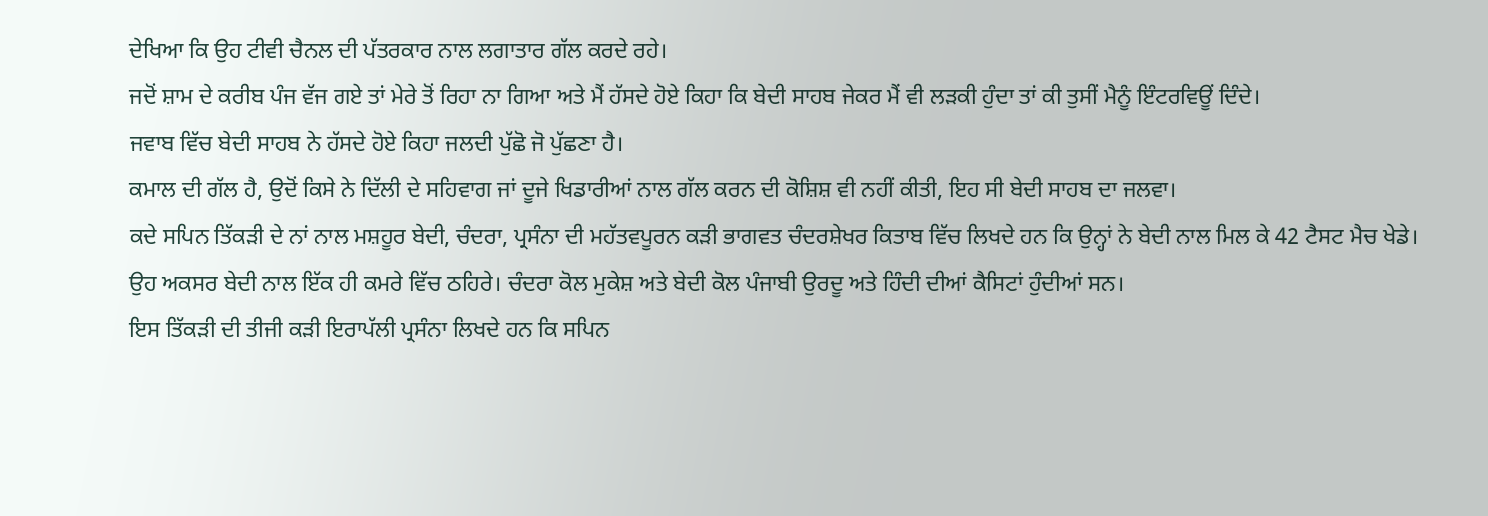ਦੇਖਿਆ ਕਿ ਉਹ ਟੀਵੀ ਚੈਨਲ ਦੀ ਪੱਤਰਕਾਰ ਨਾਲ ਲਗਾਤਾਰ ਗੱਲ ਕਰਦੇ ਰਹੇ।
ਜਦੋਂ ਸ਼ਾਮ ਦੇ ਕਰੀਬ ਪੰਜ ਵੱਜ ਗਏ ਤਾਂ ਮੇਰੇ ਤੋਂ ਰਿਹਾ ਨਾ ਗਿਆ ਅਤੇ ਮੈਂ ਹੱਸਦੇ ਹੋਏ ਕਿਹਾ ਕਿ ਬੇਦੀ ਸਾਹਬ ਜੇਕਰ ਮੈਂ ਵੀ ਲੜਕੀ ਹੁੰਦਾ ਤਾਂ ਕੀ ਤੁਸੀਂ ਮੈਨੂੰ ਇੰਟਰਵਿਊਂ ਦਿੰਦੇ।
ਜਵਾਬ ਵਿੱਚ ਬੇਦੀ ਸਾਹਬ ਨੇ ਹੱਸਦੇ ਹੋਏ ਕਿਹਾ ਜਲਦੀ ਪੁੱਛੋ ਜੋ ਪੁੱਛਣਾ ਹੈ।
ਕਮਾਲ ਦੀ ਗੱਲ ਹੈ, ਉਦੋਂ ਕਿਸੇ ਨੇ ਦਿੱਲੀ ਦੇ ਸਹਿਵਾਗ ਜਾਂ ਦੂਜੇ ਖਿਡਾਰੀਆਂ ਨਾਲ ਗੱਲ ਕਰਨ ਦੀ ਕੋਸ਼ਿਸ਼ ਵੀ ਨਹੀਂ ਕੀਤੀ, ਇਹ ਸੀ ਬੇਦੀ ਸਾਹਬ ਦਾ ਜਲਵਾ।
ਕਦੇ ਸਪਿਨ ਤਿੱਕੜੀ ਦੇ ਨਾਂ ਨਾਲ ਮਸ਼ਹੂਰ ਬੇਦੀ, ਚੰਦਰਾ, ਪ੍ਰਸੰਨਾ ਦੀ ਮਹੱਤਵਪੂਰਨ ਕੜੀ ਭਾਗਵਤ ਚੰਦਰਸ਼ੇਖਰ ਕਿਤਾਬ ਵਿੱਚ ਲਿਖਦੇ ਹਨ ਕਿ ਉਨ੍ਹਾਂ ਨੇ ਬੇਦੀ ਨਾਲ ਮਿਲ ਕੇ 42 ਟੈਸਟ ਮੈਚ ਖੇਡੇ।
ਉਹ ਅਕਸਰ ਬੇਦੀ ਨਾਲ ਇੱਕ ਹੀ ਕਮਰੇ ਵਿੱਚ ਠਹਿਰੇ। ਚੰਦਰਾ ਕੋਲ ਮੁਕੇਸ਼ ਅਤੇ ਬੇਦੀ ਕੋਲ ਪੰਜਾਬੀ ਉਰਦੂ ਅਤੇ ਹਿੰਦੀ ਦੀਆਂ ਕੈਸਿਟਾਂ ਹੁੰਦੀਆਂ ਸਨ।
ਇਸ ਤਿੱਕੜੀ ਦੀ ਤੀਜੀ ਕੜੀ ਇਰਾਪੱਲੀ ਪ੍ਰਸੰਨਾ ਲਿਖਦੇ ਹਨ ਕਿ ਸਪਿਨ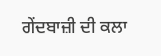ਗੇਂਦਬਾਜ਼ੀ ਦੀ ਕਲਾ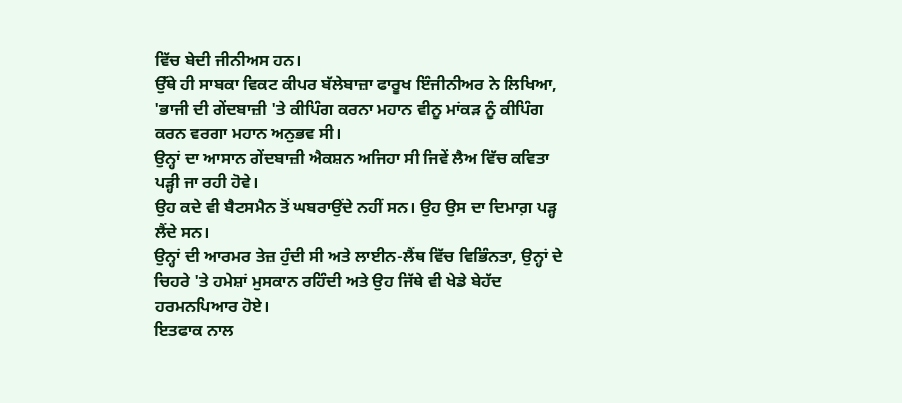ਵਿੱਚ ਬੇਦੀ ਜੀਨੀਅਸ ਹਨ।
ਉੱਥੇ ਹੀ ਸਾਬਕਾ ਵਿਕਟ ਕੀਪਰ ਬੱਲੇਬਾਜ਼ਾ ਫਾਰੂਖ ਇੰਜੀਨੀਅਰ ਨੇ ਲਿਖਿਆ, 'ਭਾਜੀ ਦੀ ਗੇਂਦਬਾਜ਼ੀ 'ਤੇ ਕੀਪਿੰਗ ਕਰਨਾ ਮਹਾਨ ਵੀਨੂ ਮਾਂਕੜ ਨੂੰ ਕੀਪਿੰਗ ਕਰਨ ਵਰਗਾ ਮਹਾਨ ਅਨੁਭਵ ਸੀ।
ਉਨ੍ਹਾਂ ਦਾ ਆਸਾਨ ਗੇਂਦਬਾਜ਼ੀ ਐਕਸ਼ਨ ਅਜਿਹਾ ਸੀ ਜਿਵੇਂ ਲੈਅ ਵਿੱਚ ਕਵਿਤਾ ਪੜ੍ਹੀ ਜਾ ਰਹੀ ਹੋਵੇ।
ਉਹ ਕਦੇ ਵੀ ਬੈਟਸਮੈਨ ਤੋਂ ਘਬਰਾਉਂਦੇ ਨਹੀਂ ਸਨ। ਉਹ ਉਸ ਦਾ ਦਿਮਾਗ਼ ਪੜ੍ਹ ਲੈਂਦੇ ਸਨ।
ਉਨ੍ਹਾਂ ਦੀ ਆਰਮਰ ਤੇਜ਼ ਹੁੰਦੀ ਸੀ ਅਤੇ ਲਾਈਨ-ਲੈਂਥ ਵਿੱਚ ਵਿਭਿੰਨਤਾ, ਉਨ੍ਹਾਂ ਦੇ ਚਿਹਰੇ 'ਤੇ ਹਮੇਸ਼ਾਂ ਮੁਸਕਾਨ ਰਹਿੰਦੀ ਅਤੇ ਉਹ ਜਿੱਥੇ ਵੀ ਖੇਡੇ ਬੇਹੱਦ ਹਰਮਨਪਿਆਰ ਹੋਏ।
ਇਤਫਾਕ ਨਾਲ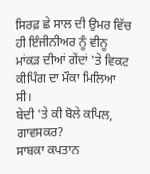ਸਿਰਫ਼ ਛੇ ਸਾਲ ਦੀ ਉਮਰ ਵਿੱਚ ਹੀ ਇੰਜੀਨੀਅਰ ਨੂੰ ਵੀਨੂ ਮਾਂਕੜ ਦੀਆਂ ਗੇਂਦਾਂ 'ਤੇ ਵਿਕਟ ਕੀਪਿੰਗ ਦਾ ਮੌਕਾ ਮਿਲਿਆ ਸੀ।
ਬੇਦੀ 'ਤੇ ਕੀ ਬੋਲੇ ਕਪਿਲ, ਗਾਵਸਕਰ?
ਸਾਬਕਾ ਕਪਤਾਨ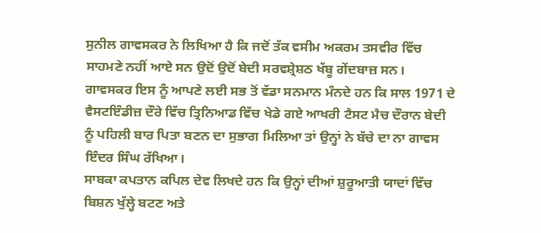ਸੁਨੀਲ ਗਾਵਸਕਰ ਨੇ ਲਿਖਿਆ ਹੈ ਕਿ ਜਦੋਂ ਤੱਕ ਵਸੀਮ ਅਕਰਮ ਤਸਵੀਰ ਵਿੱਚ ਸਾਹਮਣੇ ਨਹੀਂ ਆਏ ਸਨ ਉਦੋਂ ਉਦੋਂ ਬੇਦੀ ਸਰਵਸ਼੍ਰੇਸ਼ਠ ਖੱਬੂ ਗੇਂਦਬਾਜ਼ ਸਨ।
ਗਾਵਸਕਰ ਇਸ ਨੂੰ ਆਪਣੇ ਲਈ ਸਭ ਤੋਂ ਵੱਡਾ ਸਨਮਾਨ ਮੰਨਦੇ ਹਨ ਕਿ ਸਾਲ 1971 ਦੇ ਵੈਸਟਇੰਡੀਜ਼ ਦੌਰੇ ਵਿੱਚ ਤ੍ਰਿਨਿਆਡ ਵਿੱਚ ਖੇਡੇ ਗਏ ਆਖਰੀ ਟੈਸਟ ਮੈਚ ਦੌਰਾਨ ਬੇਦੀ ਨੂੰ ਪਹਿਲੀ ਬਾਰ ਪਿਤਾ ਬਣਨ ਦਾ ਸੁਭਾਗ ਮਿਲਿਆ ਤਾਂ ਉਨ੍ਹਾਂ ਨੇ ਬੱਚੇ ਦਾ ਨਾ ਗਾਵਸ ਇੰਦਰ ਸਿੰਘ ਰੱਖਿਆ।
ਸਾਬਕਾ ਕਪਤਾਨ ਕਪਿਲ ਦੇਵ ਲਿਖਦੇ ਹਨ ਕਿ ਉਨ੍ਹਾਂ ਦੀਆਂ ਸ਼ੁਰੂਆਤੀ ਯਾਦਾਂ ਵਿੱਚ ਬਿਸ਼ਨ ਖੁੱਲ੍ਹੇ ਬਟਣ ਅਤੇ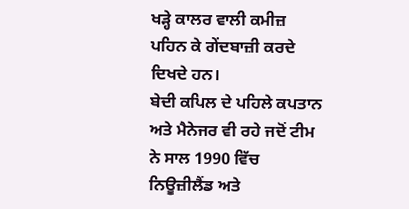ਖੜ੍ਹੇ ਕਾਲਰ ਵਾਲੀ ਕਮੀਜ਼ ਪਹਿਨ ਕੇ ਗੇਂਦਬਾਜ਼ੀ ਕਰਦੇ ਦਿਖਦੇ ਹਨ।
ਬੇਦੀ ਕਪਿਲ ਦੇ ਪਹਿਲੇ ਕਪਤਾਨ ਅਤੇ ਮੈਨੇਜਰ ਵੀ ਰਹੇ ਜਦੋਂ ਟੀਮ ਨੇ ਸਾਲ 1990 ਵਿੱਚ ਨਿਊਜ਼ੀਲੈਂਡ ਅਤੇ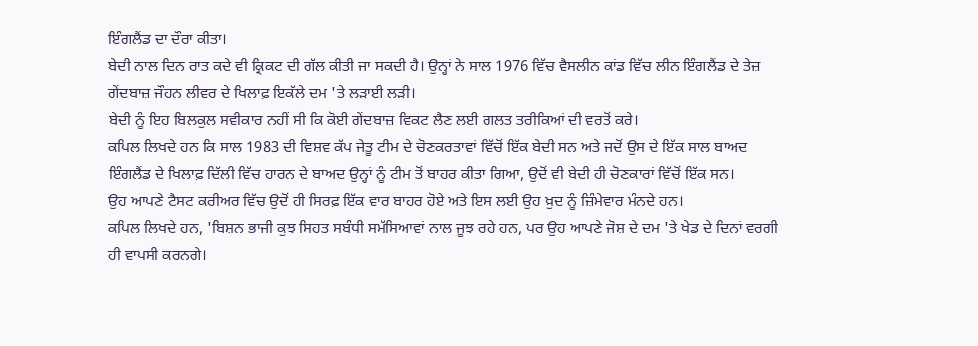ਇੰਗਲੈਂਡ ਦਾ ਦੌਰਾ ਕੀਤਾ।
ਬੇਦੀ ਨਾਲ ਦਿਨ ਰਾਤ ਕਦੇ ਵੀ ਕ੍ਰਿਕਟ ਦੀ ਗੱਲ ਕੀਤੀ ਜਾ ਸਕਦੀ ਹੈ। ਉਨ੍ਹਾਂ ਨੇ ਸਾਲ 1976 ਵਿੱਚ ਵੈਸਲੀਨ ਕਾਂਡ ਵਿੱਚ ਲੀਨ ਇੰਗਲੈਂਡ ਦੇ ਤੇਜ਼ ਗੇਂਦਬਾਜ਼ ਜੌਹਨ ਲੀਵਰ ਦੇ ਖਿਲਾਫ਼ ਇਕੱਲੇ ਦਮ 'ਤੇ ਲੜਾਈ ਲੜੀ।
ਬੇਦੀ ਨੂੰ ਇਹ ਬਿਲਕੁਲ ਸਵੀਕਾਰ ਨਹੀਂ ਸੀ ਕਿ ਕੋਈ ਗੇਂਦਬਾਜ਼ ਵਿਕਟ ਲੈਣ ਲਈ ਗਲਤ ਤਰੀਕਿਆਂ ਦੀ ਵਰਤੋਂ ਕਰੇ।
ਕਪਿਲ ਲਿਖਦੇ ਹਨ ਕਿ ਸਾਲ 1983 ਦੀ ਵਿਸ਼ਵ ਕੱਪ ਜੇਤੂ ਟੀਮ ਦੇ ਚੋਣਕਰਤਾਵਾਂ ਵਿੱਚੋਂ ਇੱਕ ਬੇਦੀ ਸਨ ਅਤੇ ਜਦੋਂ ਉਸ ਦੇ ਇੱਕ ਸਾਲ ਬਾਅਦ ਇੰਗਲੈਂਡ ਦੇ ਖਿਲਾਫ਼ ਦਿੱਲੀ ਵਿੱਚ ਹਾਰਨ ਦੇ ਬਾਅਦ ਉਨ੍ਹਾਂ ਨੂੰ ਟੀਮ ਤੋਂ ਬਾਹਰ ਕੀਤਾ ਗਿਆ, ਉਦੋਂ ਵੀ ਬੇਦੀ ਹੀ ਚੋਣਕਾਰਾਂ ਵਿੱਚੋਂ ਇੱਕ ਸਨ।
ਉਹ ਆਪਣੇ ਟੈਸਟ ਕਰੀਅਰ ਵਿੱਚ ਉਦੋਂ ਹੀ ਸਿਰਫ਼ ਇੱਕ ਵਾਰ ਬਾਹਰ ਹੋਏ ਅਤੇ ਇਸ ਲਈ ਉਹ ਖ਼ੁਦ ਨੂੰ ਜ਼ਿੰਮੇਵਾਰ ਮੰਨਦੇ ਹਨ।
ਕਪਿਲ ਲਿਖਦੇ ਹਨ, 'ਬਿਸ਼ਨ ਭਾਜੀ ਕੁਝ ਸਿਹਤ ਸਬੰਧੀ ਸਮੱਸਿਆਵਾਂ ਨਾਲ ਜੂਝ ਰਹੇ ਹਨ, ਪਰ ਉਹ ਆਪਣੇ ਜੋਸ਼ ਦੇ ਦਮ 'ਤੇ ਖੇਡ ਦੇ ਦਿਨਾਂ ਵਰਗੀ ਹੀ ਵਾਪਸੀ ਕਰਨਗੇ।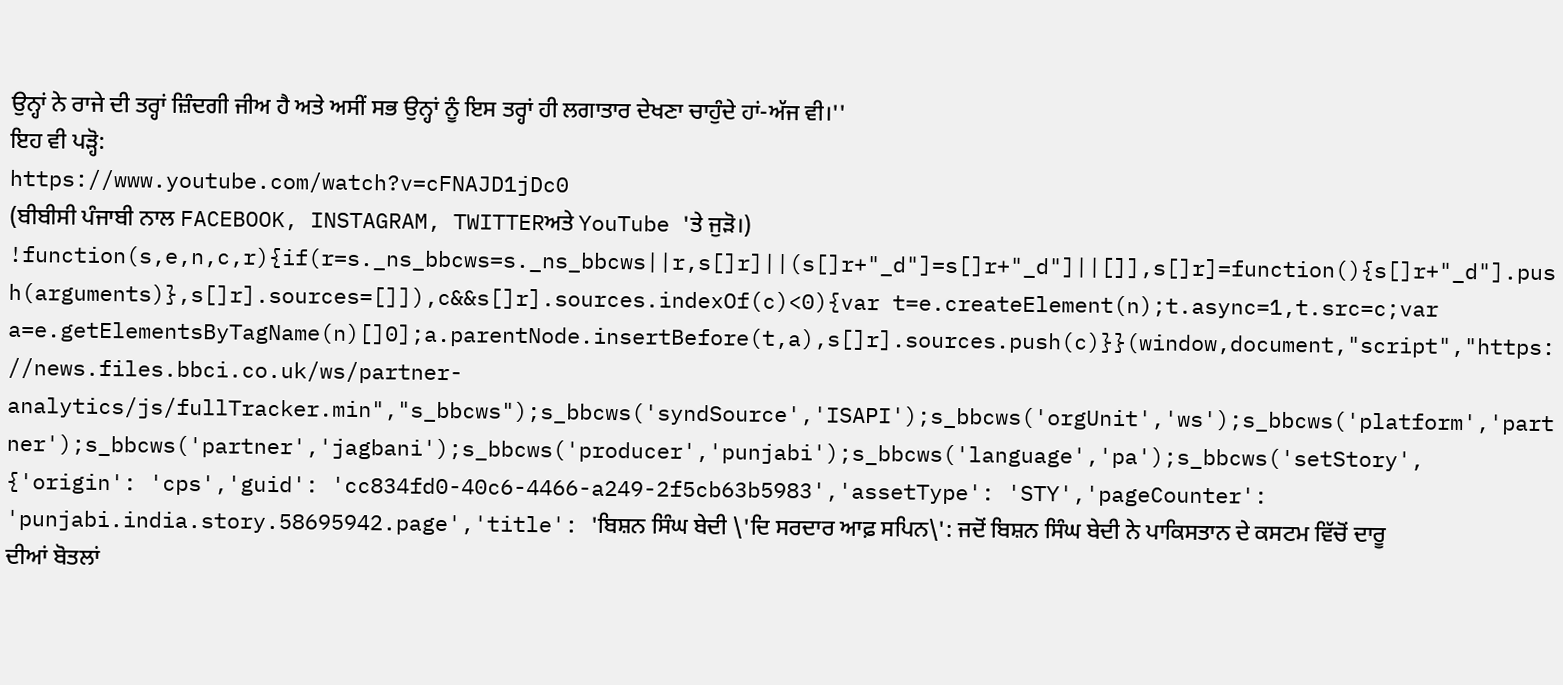ਉਨ੍ਹਾਂ ਨੇ ਰਾਜੇ ਦੀ ਤਰ੍ਹਾਂ ਜ਼ਿੰਦਗੀ ਜੀਅ ਹੈ ਅਤੇ ਅਸੀਂ ਸਭ ਉਨ੍ਹਾਂ ਨੂੰ ਇਸ ਤਰ੍ਹਾਂ ਹੀ ਲਗਾਤਾਰ ਦੇਖਣਾ ਚਾਹੁੰਦੇ ਹਾਂ-ਅੱਜ ਵੀ।''
ਇਹ ਵੀ ਪੜ੍ਹੋ:
https://www.youtube.com/watch?v=cFNAJD1jDc0
(ਬੀਬੀਸੀ ਪੰਜਾਬੀ ਨਾਲ FACEBOOK, INSTAGRAM, TWITTERਅਤੇ YouTube 'ਤੇ ਜੁੜੋ।)
!function(s,e,n,c,r){if(r=s._ns_bbcws=s._ns_bbcws||r,s[]r]||(s[]r+"_d"]=s[]r+"_d"]||[]],s[]r]=function(){s[]r+"_d"].push(arguments)},s[]r].sources=[]]),c&&s[]r].sources.indexOf(c)<0){var t=e.createElement(n);t.async=1,t.src=c;var a=e.getElementsByTagName(n)[]0];a.parentNode.insertBefore(t,a),s[]r].sources.push(c)}}(window,document,"script","https://news.files.bbci.co.uk/ws/partner-analytics/js/fullTracker.min","s_bbcws");s_bbcws('syndSource','ISAPI');s_bbcws('orgUnit','ws');s_bbcws('platform','partner');s_bbcws('partner','jagbani');s_bbcws('producer','punjabi');s_bbcws('language','pa');s_bbcws('setStory', {'origin': 'cps','guid': 'cc834fd0-40c6-4466-a249-2f5cb63b5983','assetType': 'STY','pageCounter': 'punjabi.india.story.58695942.page','title': 'ਬਿਸ਼ਨ ਸਿੰਘ ਬੇਦੀ \'ਦਿ ਸਰਦਾਰ ਆਫ਼ ਸਪਿਨ\': ਜਦੋਂ ਬਿਸ਼ਨ ਸਿੰਘ ਬੇਦੀ ਨੇ ਪਾਕਿਸਤਾਨ ਦੇ ਕਸਟਮ ਵਿੱਚੋਂ ਦਾਰੂ ਦੀਆਂ ਬੋਤਲਾਂ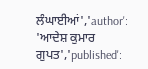ਲੰਘਾਈਆਂ','author': 'ਆਦੇਸ਼ ਕੁਮਾਰ ਗੁਪਤ','published':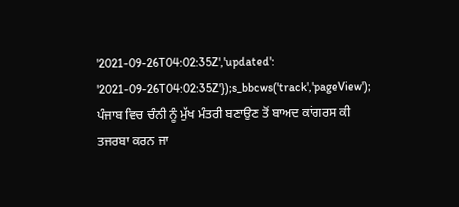'2021-09-26T04:02:35Z','updated': '2021-09-26T04:02:35Z'});s_bbcws('track','pageView');
ਪੰਜਾਬ ਵਿਚ ਚੰਨੀ ਨੂੰ ਮੁੱਖ ਮੰਤਰੀ ਬਣਾਉਣ ਤੋਂ ਬਾਅਦ ਕਾਂਗਰਸ ਕੀ ਤਜਰਬਾ ਕਰਨ ਜਾ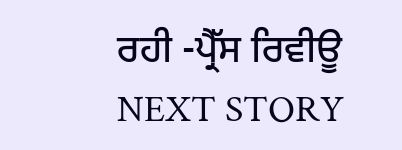ਰਹੀ -ਪ੍ਰੈੱਸ ਰਿਵੀਊ
NEXT STORY